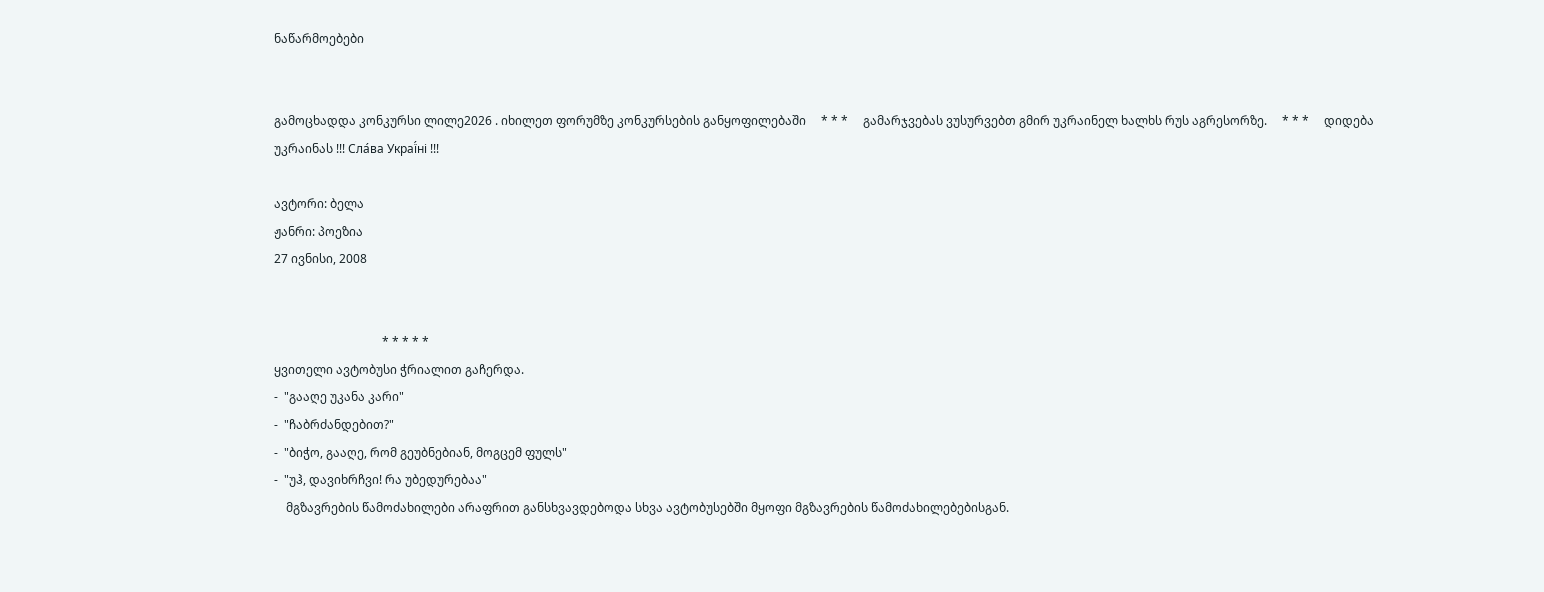ნაწარმოებები


გამოცხადდა კონკურსი ლილე2026 . იხილეთ ფორუმზე კონკურსების განყოფილებაში     * * *     გამარჯვებას ვუსურვებთ გმირ უკრაინელ ხალხს რუს აგრესორზე.     * * *     დიდება უკრაინას !!! Сла́ва Украї́ні !!!

ავტორი: ბელა
ჟანრი: პოეზია
27 ივნისი, 2008


                                    * * * * *
ყვითელი ავტობუსი ჭრიალით გაჩერდა.
-  "გააღე უკანა კარი"
-  "ჩაბრძანდებით?"
-  "ბიჭო, გააღე, რომ გეუბნებიან, მოგცემ ფულს"
-  "უჰ, დავიხრჩვი! რა უბედურებაა"
    მგზავრების წამოძახილები არაფრით განსხვავდებოდა სხვა ავტობუსებში მყოფი მგზავრების წამოძახილებებისგან.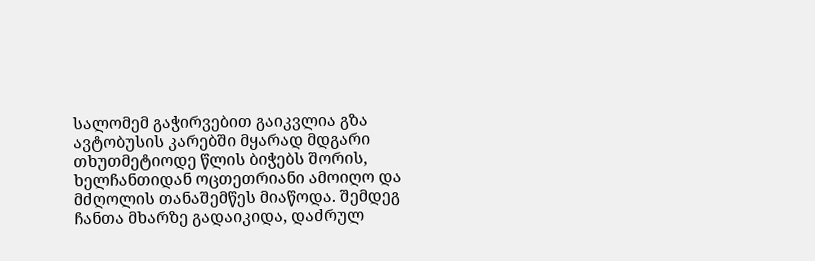სალომემ გაჭირვებით გაიკვლია გზა ავტობუსის კარებში მყარად მდგარი თხუთმეტიოდე წლის ბიჭებს შორის, ხელჩანთიდან ოცთეთრიანი ამოიღო და მძღოლის თანაშემწეს მიაწოდა. შემდეგ ჩანთა მხარზე გადაიკიდა, დაძრულ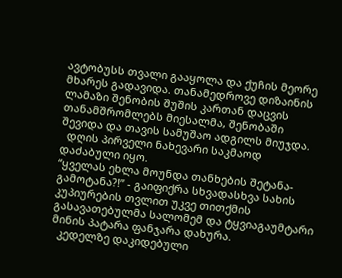ავტობუსს თვალი გააყოლა და ქუჩის მეორე მხარეს გადავიდა. თანამედროვე დიზაინის ლამაზი შენობის შუშის კართან დაცვის თანამშრომლებს მიესალმა, შენობაში შევიდა და თავის სამუშაო ადგილს მიუჯდა.
  დღის პირველი ნახევარი საკმაოდ დაძაბული იყო.
“ყველას ეხლა მოუნდა თანხების შეტანა-გამოტანა?!” - გაიფიქრა სხვადასხვა სახის კუპიურების თვლით უკვე თითქმის გასავათებულმა სალომემ და ტყვიაგაუმტარი მინის პატარა ფანჯარა დახურა.
  კედელზე დაკიდებული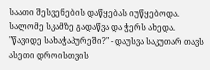საათი შესვენების დაწყებას იუწყებოდა. სალომე სკამზე გადაწვა და ჭერს ახედა.
"წავიდე სახაჭაპურეში?" - დაუსვა საკუთარ თავს ასეთი დროისთვის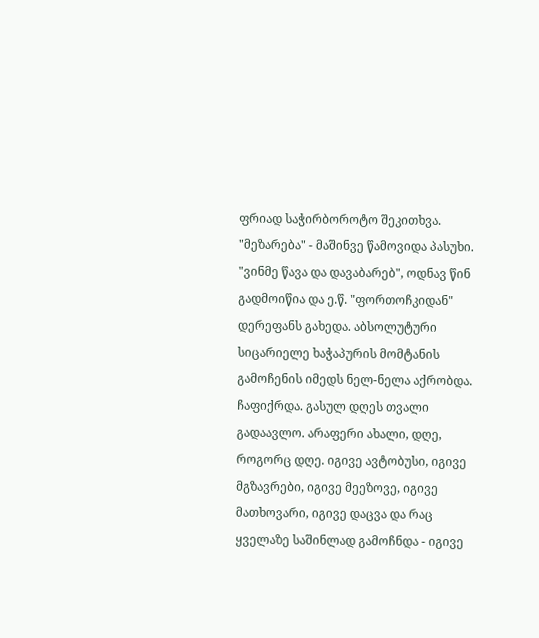ფრიად საჭირბოროტო შეკითხვა. "მეზარება" - მაშინვე წამოვიდა პასუხი. "ვინმე წავა და დავაბარებ", ოდნავ წინ გადმოიწია და ე.წ. "ფორთოჩკიდან" დერეფანს გახედა. აბსოლუტური სიცარიელე ხაჭაპურის მომტანის გამოჩენის იმედს ნელ-ნელა აქრობდა. ჩაფიქრდა. გასულ დღეს თვალი გადაავლო. არაფერი ახალი, დღე, როგორც დღე. იგივე ავტობუსი, იგივე მგზავრები, იგივე მეეზოვე, იგივე მათხოვარი, იგივე დაცვა და რაც ყველაზე საშინლად გამოჩნდა - იგივე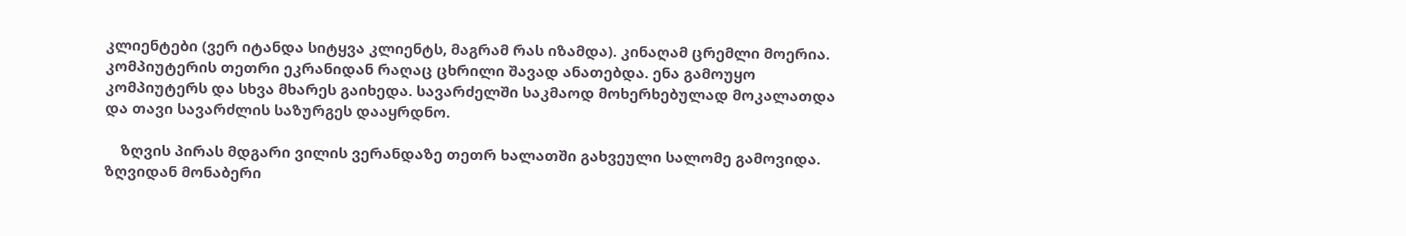კლიენტები (ვერ იტანდა სიტყვა კლიენტს, მაგრამ რას იზამდა). კინაღამ ცრემლი მოერია. კომპიუტერის თეთრი ეკრანიდან რაღაც ცხრილი შავად ანათებდა. ენა გამოუყო კომპიუტერს და სხვა მხარეს გაიხედა. სავარძელში საკმაოდ მოხერხებულად მოკალათდა და თავი სავარძლის საზურგეს დააყრდნო.

    ზღვის პირას მდგარი ვილის ვერანდაზე თეთრ ხალათში გახვეული სალომე გამოვიდა. ზღვიდან მონაბერი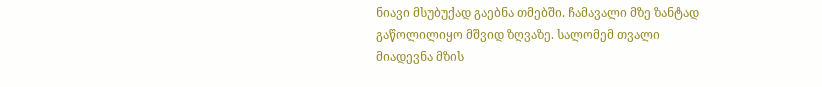ნიავი მსუბუქად გაებნა თმებში. ჩამავალი მზე ზანტად გაწოლილიყო მშვიდ ზღვაზე. სალომემ თვალი მიადევნა მზის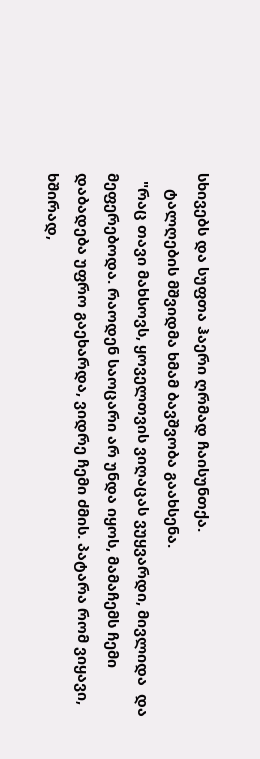სხივებს და სუფთა ჰაერი ღრმად ჩაისუნთქა.
    ტალღების მშვიდმა ხმამ ბავშვობა გაახსენა.
  "რაც თავი მახსოვს, ყოველთვის ვიღაცას ვუყვარდი, მივლიდა  და მეფერებოდა. რაოდენ საოცარი არ უნდა იყოს, მამაჩემს ჩემი დაბადება უფრო გაეხარდა, ვიდრე ჩემი ძმის. პატარა რომ ვიყავი, ხშირად,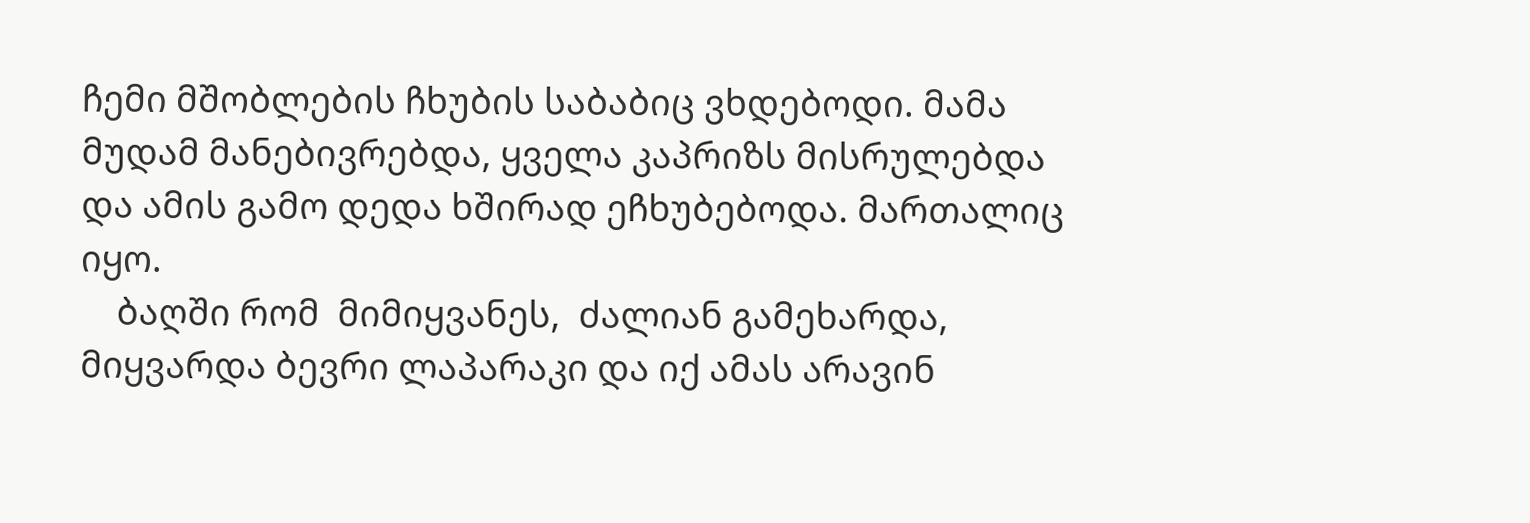ჩემი მშობლების ჩხუბის საბაბიც ვხდებოდი. მამა  მუდამ მანებივრებდა, ყველა კაპრიზს მისრულებდა  და ამის გამო დედა ხშირად ეჩხუბებოდა. მართალიც იყო.
    ბაღში რომ  მიმიყვანეს,  ძალიან გამეხარდა, მიყვარდა ბევრი ლაპარაკი და იქ ამას არავინ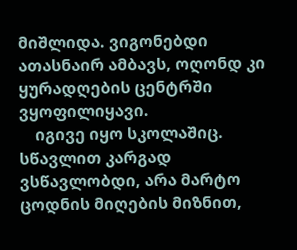მიშლიდა. ვიგონებდი ათასნაირ ამბავს, ოღონდ კი ყურადღების ცენტრში ვყოფილიყავი.
    იგივე იყო სკოლაშიც. სწავლით კარგად ვსწავლობდი, არა მარტო ცოდნის მიღების მიზნით,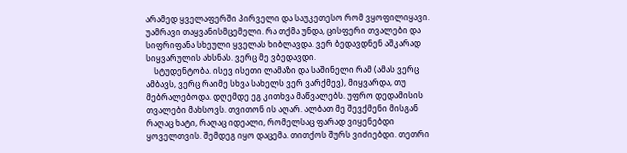არამედ ყველაფერში პირველი და საუკეთესო რომ ვყოფილიყავი. უამრავი თაყვანისმცემელი. რა თქმა უნდა, ცისფერი თვალები და სიფრიფანა სხეული ყველას ხიბლავდა. ვერ ბედავდნენ აშკარად სიყვარულის ახსნას. ვერც მე ვბედავდი.
    სტუდენტობა. ისევ ისეთი ლამაზი და საშინელი რამ (ამას ვერც ამბავს, ვერც რაიმე სხვა სახელს ვერ ვარქმევ), მიყვარდა, თუ მებრალებოდა. დღემდე ეგ კითხვა მაწვალებს. უფრო დედამისის თვალები მახსოვს. თვითონ ის აღარ. ალბათ მე შევქმენი მისგან რაღაც ხატი, რაღაც იდეალი, რომელსაც ფარად ვიყენებდი ყოველთვის. შემდეგ იყო დაცემა. თითქოს შურს ვიძიებდი. თეთრი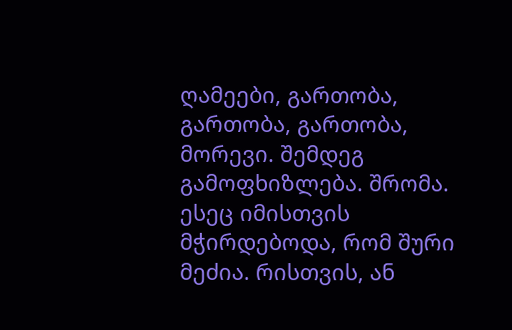ღამეები, გართობა, გართობა, გართობა, მორევი. შემდეგ გამოფხიზლება. შრომა. ესეც იმისთვის მჭირდებოდა, რომ შური მეძია. რისთვის, ან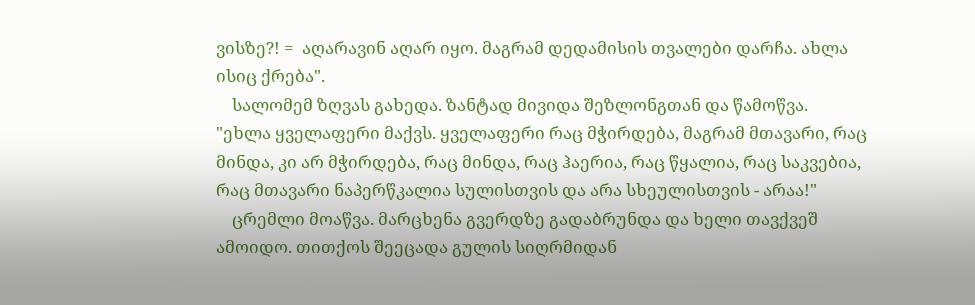ვისზე?! =  აღარავინ აღარ იყო. მაგრამ დედამისის თვალები დარჩა. ახლა ისიც ქრება".
    სალომემ ზღვას გახედა. ზანტად მივიდა შეზლონგთან და წამოწვა.
"ეხლა ყველაფერი მაქვს. ყველაფერი რაც მჭირდება, მაგრამ მთავარი, რაც მინდა, კი არ მჭირდება, რაც მინდა, რაც ჰაერია, რაც წყალია, რაც საკვებია, რაც მთავარი ნაპერწკალია სულისთვის და არა სხეულისთვის - არაა!"
    ცრემლი მოაწვა. მარცხენა გვერდზე გადაბრუნდა და ხელი თავქვეშ ამოიდო. თითქოს შეეცადა გულის სიღრმიდან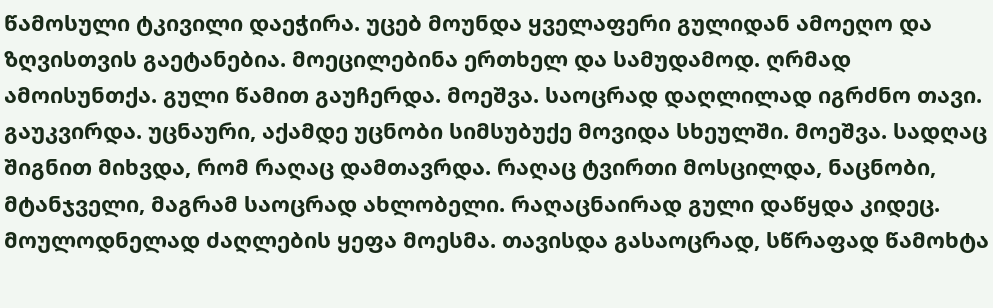წამოსული ტკივილი დაეჭირა. უცებ მოუნდა ყველაფერი გულიდან ამოეღო და ზღვისთვის გაეტანებია. მოეცილებინა ერთხელ და სამუდამოდ. ღრმად ამოისუნთქა. გული წამით გაუჩერდა. მოეშვა. საოცრად დაღლილად იგრძნო თავი. გაუკვირდა. უცნაური, აქამდე უცნობი სიმსუბუქე მოვიდა სხეულში. მოეშვა. სადღაც შიგნით მიხვდა, რომ რაღაც დამთავრდა. რაღაც ტვირთი მოსცილდა, ნაცნობი, მტანჯველი, მაგრამ საოცრად ახლობელი. რაღაცნაირად გული დაწყდა კიდეც. მოულოდნელად ძაღლების ყეფა მოესმა. თავისდა გასაოცრად, სწრაფად წამოხტა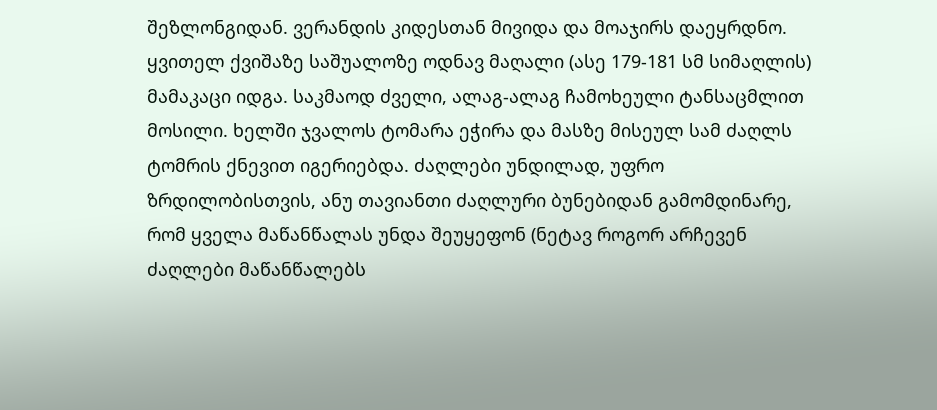შეზლონგიდან. ვერანდის კიდესთან მივიდა და მოაჯირს დაეყრდნო. ყვითელ ქვიშაზე საშუალოზე ოდნავ მაღალი (ასე 179-181 სმ სიმაღლის) მამაკაცი იდგა. საკმაოდ ძველი, ალაგ-ალაგ ჩამოხეული ტანსაცმლით მოსილი. ხელში ჯვალოს ტომარა ეჭირა და მასზე მისეულ სამ ძაღლს ტომრის ქნევით იგერიებდა. ძაღლები უნდილად, უფრო ზრდილობისთვის, ანუ თავიანთი ძაღლური ბუნებიდან გამომდინარე, რომ ყველა მაწანწალას უნდა შეუყეფონ (ნეტავ როგორ არჩევენ ძაღლები მაწანწალებს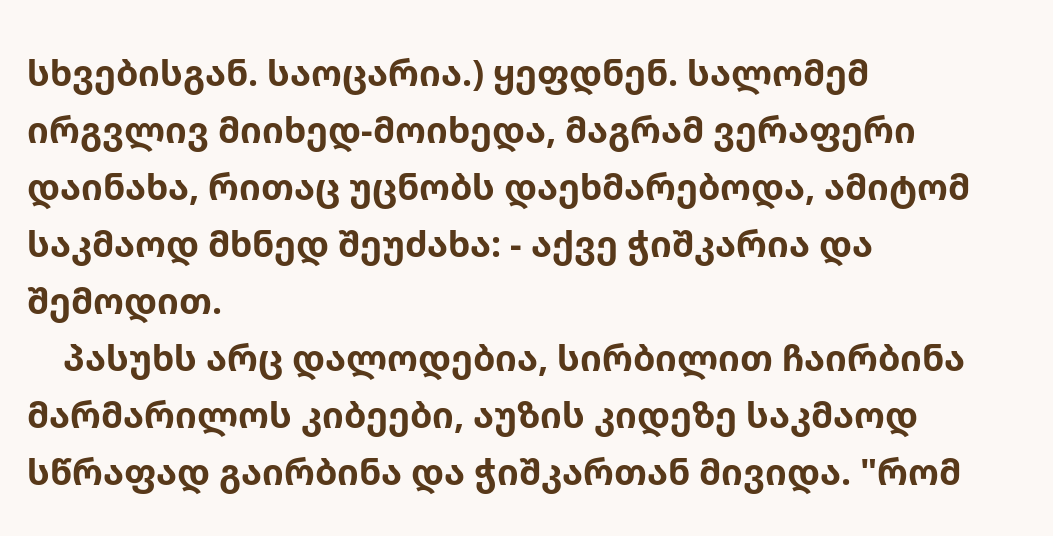სხვებისგან. საოცარია.) ყეფდნენ. სალომემ ირგვლივ მიიხედ-მოიხედა, მაგრამ ვერაფერი დაინახა, რითაც უცნობს დაეხმარებოდა, ამიტომ საკმაოდ მხნედ შეუძახა: - აქვე ჭიშკარია და შემოდით.
    პასუხს არც დალოდებია, სირბილით ჩაირბინა მარმარილოს კიბეები, აუზის კიდეზე საკმაოდ სწრაფად გაირბინა და ჭიშკართან მივიდა. "რომ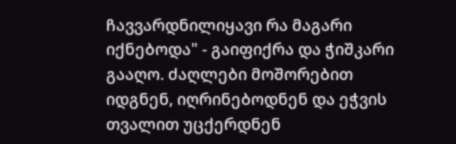ჩავვარდნილიყავი რა მაგარი იქნებოდა" - გაიფიქრა და ჭიშკარი გააღო. ძაღლები მოშორებით იდგნენ, იღრინებოდნენ და ეჭვის თვალით უცქერდნენ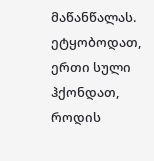მაწანწალას. ეტყობოდათ, ერთი სული ჰქონდათ, როდის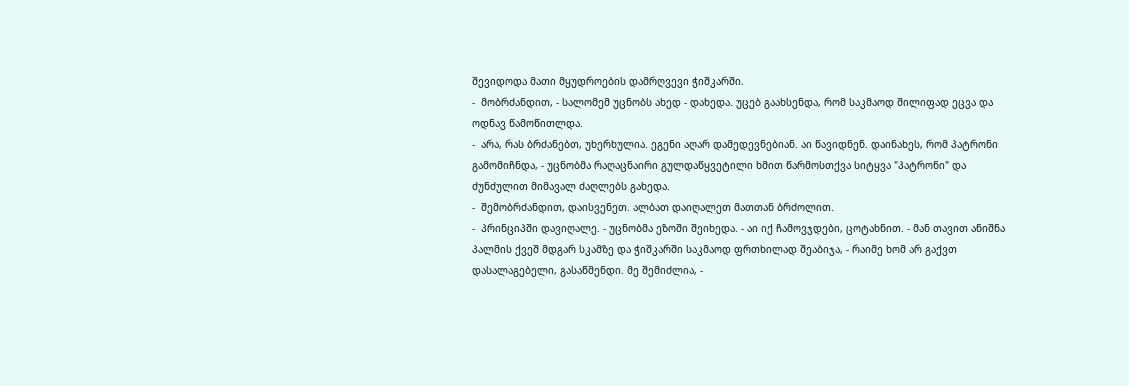შევიდოდა მათი მყუდროების დამრღვევი ჭიშკარში.
-  მობრძანდით, - სალომემ უცნობს ახედ - დახედა. უცებ გაახსენდა, რომ საკმაოდ შილიფად ეცვა და ოდნავ წამოწითლდა.
-  არა, რას ბრძანებთ, უხერხულია. ეგენი აღარ დამედევნებიან. აი წავიდნენ. დაინახეს, რომ პატრონი გამომიჩნდა, - უცნობმა რაღაცნაირი გულდაწყვეტილი ხმით წარმოსთქვა სიტყვა "პატრონი" და ძუნძულით მიმავალ ძაღლებს გახედა.
-  შემობრძანდით, დაისვენეთ. ალბათ დაიღალეთ მათთან ბრძოლით.
-  პრინციპში დავიღალე. - უცნობმა ეზოში შეიხედა. - აი იქ ჩამოვჯდები, ცოტახნით. - მან თავით ანიშნა პალმის ქვეშ მდგარ სკამზე და ჭიშკარში საკმაოდ ფრთხილად შეაბიჯა, - რაიმე ხომ არ გაქვთ დასალაგებელი, გასაწმენდი. მე შემიძლია, -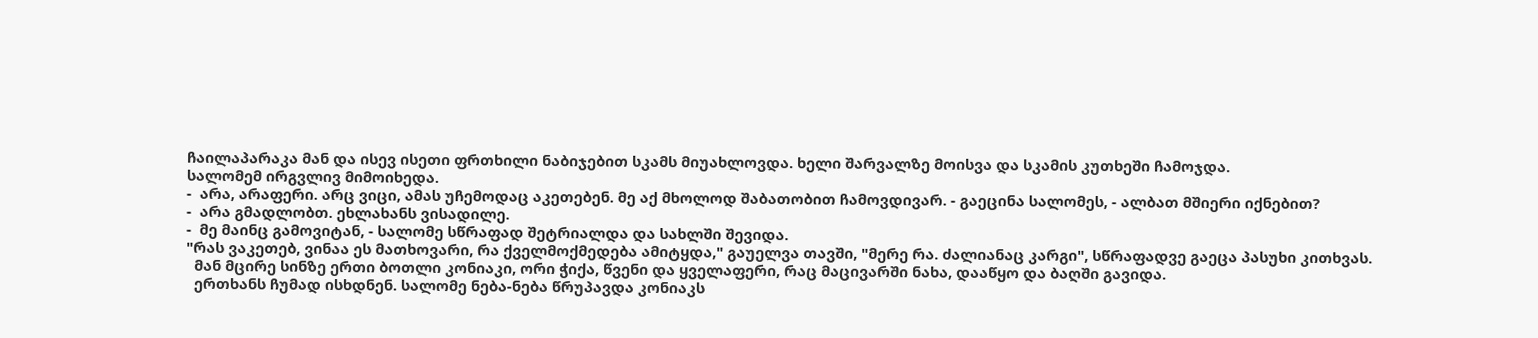ჩაილაპარაკა მან და ისევ ისეთი ფრთხილი ნაბიჯებით სკამს მიუახლოვდა. ხელი შარვალზე მოისვა და სკამის კუთხეში ჩამოჯდა.
სალომემ ირგვლივ მიმოიხედა.
-  არა, არაფერი. არც ვიცი, ამას უჩემოდაც აკეთებენ. მე აქ მხოლოდ შაბათობით ჩამოვდივარ. - გაეცინა სალომეს, - ალბათ მშიერი იქნებით?
-  არა გმადლობთ. ეხლახანს ვისადილე.
-  მე მაინც გამოვიტან, - სალომე სწრაფად შეტრიალდა და სახლში შევიდა.
"რას ვაკეთებ, ვინაა ეს მათხოვარი, რა ქველმოქმედება ამიტყდა," გაუელვა თავში, "მერე რა. ძალიანაც კარგი", სწრაფადვე გაეცა პასუხი კითხვას.
  მან მცირე სინზე ერთი ბოთლი კონიაკი, ორი ჭიქა, წვენი და ყველაფერი, რაც მაცივარში ნახა, დააწყო და ბაღში გავიდა.
  ერთხანს ჩუმად ისხდნენ. სალომე ნება-ნება წრუპავდა კონიაკს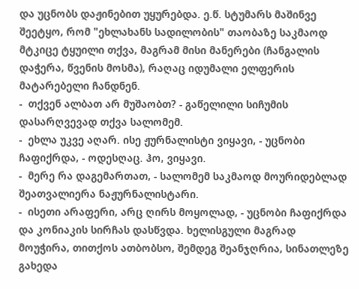და უცნობს დაჟინებით უყურებდა. ე.წ. სტუმარს მაშინვე შეეტყო, რომ "ეხლახანს სადილობის" თაობაზე საკმაოდ მტკიცე ტყუილი თქვა, მაგრამ მისი მანერები (ჩანგალის დაჭერა, წვენის მოსმა), რაღაც იდუმალი ელფერის მატარებელი ჩანდნენ.
-  თქვენ ალბათ არ მუშაობთ? - გაწელილი სიჩუმის დასარღვევად თქვა სალომემ.
-  ეხლა უკვე აღარ. ისე ჟურნალისტი ვიყავი, - უცნობი ჩაფიქრდა, - ოდესღაც. ჰო, ვიყავი.
-  მერე რა დაგემართათ, - სალომემ საკმაოდ მოურიდებლად შეათვალიერა ნაჟურნალისტარი.
-  ისეთი არაფერი, არც ღირს მოყოლად, - უცნობი ჩაფიქრდა და კონიაკის სირჩას დასწვდა. ხელისგული მაგრად მოუჭირა, თითქოს ათბობსო, შემდეგ შეანჯღრია, სინათლეზე გახედა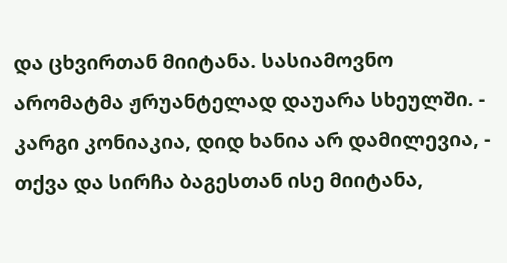და ცხვირთან მიიტანა. სასიამოვნო არომატმა ჟრუანტელად დაუარა სხეულში. - კარგი კონიაკია, დიდ ხანია არ დამილევია, - თქვა და სირჩა ბაგესთან ისე მიიტანა,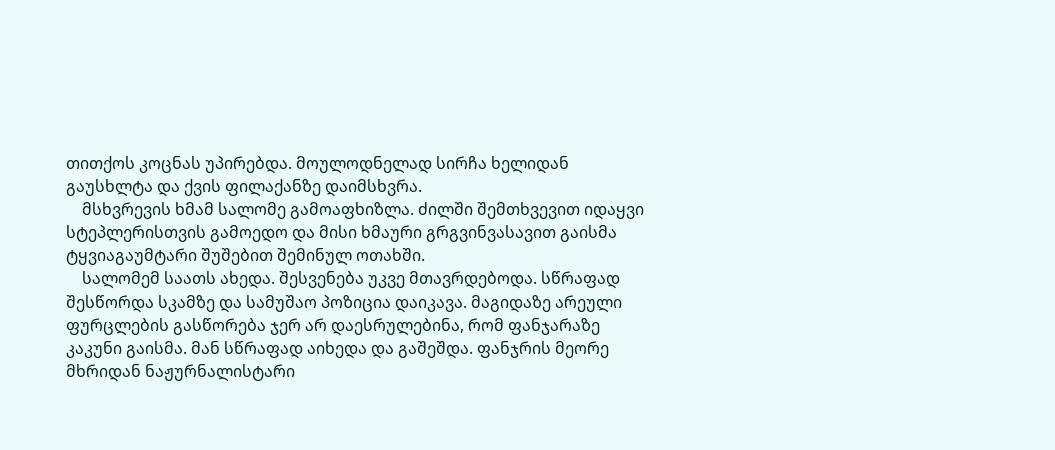თითქოს კოცნას უპირებდა. მოულოდნელად სირჩა ხელიდან გაუსხლტა და ქვის ფილაქანზე დაიმსხვრა.
    მსხვრევის ხმამ სალომე გამოაფხიზლა. ძილში შემთხვევით იდაყვი სტეპლერისთვის გამოედო და მისი ხმაური გრგვინვასავით გაისმა ტყვიაგაუმტარი შუშებით შემინულ ოთახში.
    სალომემ საათს ახედა. შესვენება უკვე მთავრდებოდა. სწრაფად შესწორდა სკამზე და სამუშაო პოზიცია დაიკავა. მაგიდაზე არეული ფურცლების გასწორება ჯერ არ დაესრულებინა, რომ ფანჯარაზე კაკუნი გაისმა. მან სწრაფად აიხედა და გაშეშდა. ფანჯრის მეორე მხრიდან ნაჟურნალისტარი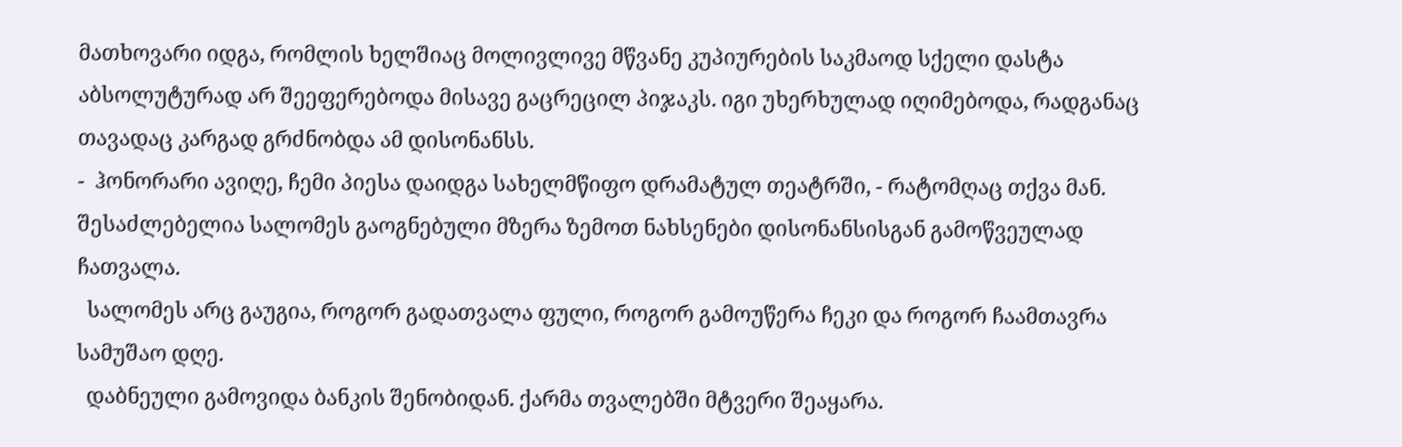მათხოვარი იდგა, რომლის ხელშიაც მოლივლივე მწვანე კუპიურების საკმაოდ სქელი დასტა აბსოლუტურად არ შეეფერებოდა მისავე გაცრეცილ პიჯაკს. იგი უხერხულად იღიმებოდა, რადგანაც თავადაც კარგად გრძნობდა ამ დისონანსს.
-  ჰონორარი ავიღე, ჩემი პიესა დაიდგა სახელმწიფო დრამატულ თეატრში, - რატომღაც თქვა მან. შესაძლებელია სალომეს გაოგნებული მზერა ზემოთ ნახსენები დისონანსისგან გამოწვეულად ჩათვალა.
  სალომეს არც გაუგია, როგორ გადათვალა ფული, როგორ გამოუწერა ჩეკი და როგორ ჩაამთავრა სამუშაო დღე.
  დაბნეული გამოვიდა ბანკის შენობიდან. ქარმა თვალებში მტვერი შეაყარა.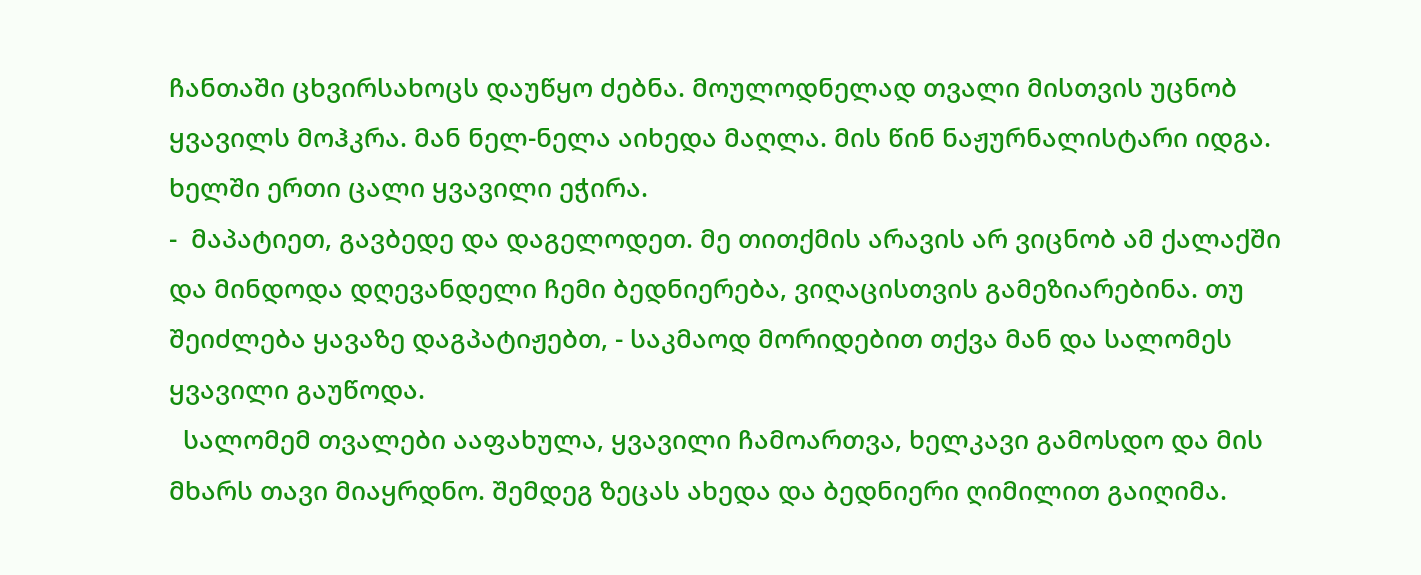ჩანთაში ცხვირსახოცს დაუწყო ძებნა. მოულოდნელად თვალი მისთვის უცნობ ყვავილს მოჰკრა. მან ნელ-ნელა აიხედა მაღლა. მის წინ ნაჟურნალისტარი იდგა. ხელში ერთი ცალი ყვავილი ეჭირა.
-  მაპატიეთ, გავბედე და დაგელოდეთ. მე თითქმის არავის არ ვიცნობ ამ ქალაქში და მინდოდა დღევანდელი ჩემი ბედნიერება, ვიღაცისთვის გამეზიარებინა. თუ შეიძლება ყავაზე დაგპატიჟებთ, - საკმაოდ მორიდებით თქვა მან და სალომეს ყვავილი გაუწოდა.
  სალომემ თვალები ააფახულა, ყვავილი ჩამოართვა, ხელკავი გამოსდო და მის მხარს თავი მიაყრდნო. შემდეგ ზეცას ახედა და ბედნიერი ღიმილით გაიღიმა.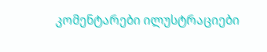კომენტარები ილუსტრაციები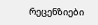რეცენზიები